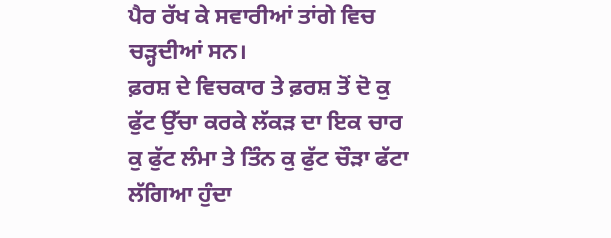ਪੈਰ ਰੱਖ ਕੇ ਸਵਾਰੀਆਂ ਤਾਂਗੇ ਵਿਚ ਚੜ੍ਹਦੀਆਂ ਸਨ।
ਫ਼ਰਸ਼ ਦੇ ਵਿਚਕਾਰ ਤੇ ਫ਼ਰਸ਼ ਤੋਂ ਦੋ ਕੁ ਫੁੱਟ ਉੱਚਾ ਕਰਕੇ ਲੱਕੜ ਦਾ ਇਕ ਚਾਰ ਕੁ ਫੁੱਟ ਲੰਮਾ ਤੇ ਤਿੰਨ ਕੁ ਫੁੱਟ ਚੌੜਾ ਫੱਟਾ ਲੱਗਿਆ ਹੁੰਦਾ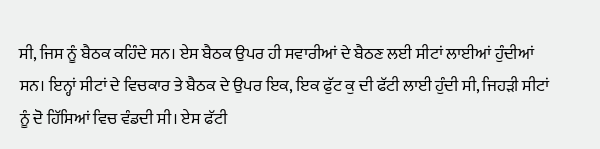ਸੀ, ਜਿਸ ਨੂੰ ਬੈਠਕ ਕਹਿੰਦੇ ਸਨ। ਏਸ ਬੈਠਕ ਉਪਰ ਹੀ ਸਵਾਰੀਆਂ ਦੇ ਬੈਠਣ ਲਈ ਸੀਟਾਂ ਲਾਈਆਂ ਹੁੰਦੀਆਂ ਸਨ। ਇਨ੍ਹਾਂ ਸੀਟਾਂ ਦੇ ਵਿਚਕਾਰ ਤੇ ਬੈਠਕ ਦੇ ਉਪਰ ਇਕ, ਇਕ ਫੁੱਟ ਕੁ ਦੀ ਫੱਟੀ ਲਾਈ ਹੁੰਦੀ ਸੀ, ਜਿਹੜੀ ਸੀਟਾਂ ਨੂੰ ਦੋ ਹਿੱਸਿਆਂ ਵਿਚ ਵੰਡਦੀ ਸੀ। ਏਸ ਫੱਟੀ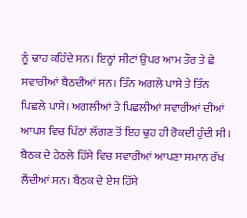ਨੂੰ ਢਾਹ ਕਹਿੰਦੇ ਸਨ। ਇਨ੍ਹਾਂ ਸੀਟਾਂ ਉਪਰ ਆਮ ਤੌਰ ਤੇ ਛੇ ਸਵਾਰੀਆਂ ਬੈਠਦੀਆਂ ਸਨ। ਤਿੰਨ ਅਗਲੇ ਪਾਸੇ ਤੇ ਤਿੰਨ ਪਿਛਲੇ ਪਾਸੇ। ਅਗਲੀਆਂ ਤੇ ਪਿਛਲੀਆਂ ਸਵਾਰੀਆਂ ਦੀਆਂ ਆਪਸ ਵਿਚ ਪਿੱਠਾਂ ਲੱਗਣ ਤੋਂ ਇਹ ਢੁਹ ਹੀ ਰੋਕਦੀ ਹੁੰਦੀ ਸੀ। ਬੈਠਕ ਦੇ ਹੇਠਲੇ ਹਿੱਸੇ ਵਿਚ ਸਵਾਰੀਆਂ ਆਪਣਾ ਸਮਾਨ ਰੱਖ ਲੈਂਦੀਆਂ ਸਨ। ਬੈਠਕ ਦੇ ਏਸ ਹਿੱਸੇ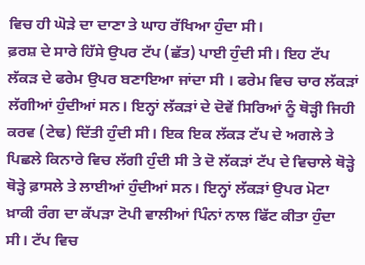ਵਿਚ ਹੀ ਘੋੜੇ ਦਾ ਦਾਣਾ ਤੇ ਘਾਹ ਰੱਖਿਆ ਹੁੰਦਾ ਸੀ।
ਫ਼ਰਸ਼ ਦੇ ਸਾਰੇ ਹਿੱਸੇ ਉਪਰ ਟੱਪ (ਛੱਤ) ਪਾਈ ਹੁੰਦੀ ਸੀ। ਇਹ ਟੱਪ ਲੱਕੜ ਦੇ ਫਰੇਮ ਉਪਰ ਬਣਾਇਆ ਜਾਂਦਾ ਸੀ । ਫਰੇਮ ਵਿਚ ਚਾਰ ਲੱਕੜਾਂ ਲੱਗੀਆਂ ਹੁੰਦੀਆਂ ਸਨ। ਇਨ੍ਹਾਂ ਲੱਕੜਾਂ ਦੇ ਦੋਵੇਂ ਸਿਰਿਆਂ ਨੂੰ ਥੋੜ੍ਹੀ ਜਿਹੀ ਕਰਵ (ਟੇਢ) ਦਿੱਤੀ ਹੁੰਦੀ ਸੀ। ਇਕ ਇਕ ਲੱਕੜ ਟੱਪ ਦੇ ਅਗਲੇ ਤੇ ਪਿਛਲੇ ਕਿਨਾਰੇ ਵਿਚ ਲੱਗੀ ਹੁੰਦੀ ਸੀ ਤੇ ਦੋ ਲੱਕੜਾਂ ਟੱਪ ਦੇ ਵਿਚਾਲੇ ਥੋੜ੍ਹੇ ਥੋੜ੍ਹੇ ਫ਼ਾਸਲੇ ਤੇ ਲਾਈਆਂ ਹੁੰਦੀਆਂ ਸਨ। ਇਨ੍ਹਾਂ ਲੱਕੜਾਂ ਉਪਰ ਮੋਟਾ ਖ਼ਾਕੀ ਰੰਗ ਦਾ ਕੱਪੜਾ ਟੋਪੀ ਵਾਲੀਆਂ ਪਿੰਨਾਂ ਨਾਲ ਫਿੱਟ ਕੀਤਾ ਹੁੰਦਾ ਸੀ। ਟੱਪ ਵਿਚ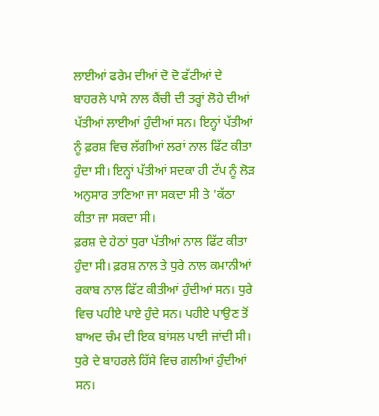ਲਾਈਆਂ ਫਰੇਮ ਦੀਆਂ ਦੋ ਦੋ ਫੱਟੀਆਂ ਦੇ ਬਾਹਰਲੇ ਪਾਸੇ ਨਾਲ ਕੈਂਚੀ ਦੀ ਤਰ੍ਹਾਂ ਲੋਹੇ ਦੀਆਂ ਪੱਤੀਆਂ ਲਾਈਆਂ ਹੁੰਦੀਆਂ ਸਨ। ਇਨ੍ਹਾਂ ਪੱਤੀਆਂ ਨੂੰ ਫ਼ਰਸ਼ ਵਿਚ ਲੱਗੀਆਂ ਲਰਾਂ ਨਾਲ ਫਿੱਟ ਕੀਤਾ ਹੁੰਦਾ ਸੀ। ਇਨ੍ਹਾਂ ਪੱਤੀਆਂ ਸਦਕਾ ਹੀ ਟੱਪ ਨੂੰ ਲੋੜ ਅਨੁਸਾਰ ਤਾਣਿਆ ਜਾ ਸਕਦਾ ਸੀ ਤੇ 'ਕੱਠਾ ਕੀਤਾ ਜਾ ਸਕਦਾ ਸੀ।
ਫ਼ਰਸ਼ ਦੇ ਹੇਠਾਂ ਧੁਰਾ ਪੱਤੀਆਂ ਨਾਲ ਫਿੱਟ ਕੀਤਾ ਹੁੰਦਾ ਸੀ। ਫ਼ਰਸ਼ ਨਾਲ ਤੇ ਧੁਰੇ ਨਾਲ ਕਮਾਨੀਆਂ ਰਕਾਬ ਨਾਲ ਫਿੱਟ ਕੀਤੀਆਂ ਹੁੰਦੀਆਂ ਸਨ। ਧੁਰੇ ਵਿਚ ਪਹੀਏ ਪਾਏ ਹੁੰਦੇ ਸਨ। ਪਹੀਏ ਪਾਉਣ ਤੋਂ ਬਾਅਦ ਚੰਮ ਦੀ ਇਕ ਬਾਂਸਲ ਪਾਈ ਜਾਂਦੀ ਸੀ। ਧੁਰੇ ਦੇ ਬਾਹਰਲੇ ਹਿੱਸੇ ਵਿਚ ਗਲੀਆਂ ਹੁੰਦੀਆਂ ਸਨ।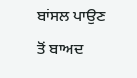ਬਾਂਸਲ ਪਾਉਣ ਤੋਂ ਬਾਅਦ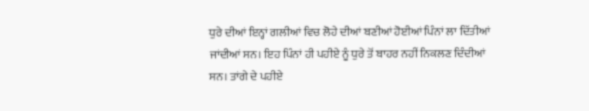ਧੁਰੇ ਦੀਆਂ ਇਨ੍ਹਾਂ ਗਲੀਆਂ ਵਿਚ ਲੋਹੇ ਦੀਆਂ ਬਣੀਆਂ ਹੋਈਆਂ ਪਿੰਨਾਂ ਲਾ ਦਿੱਤੀਆਂ ਜਾਂਦੀਆਂ ਸਨ। ਇਹ ਪਿੰਨਾਂ ਹੀ ਪਹੀਏ ਨੂੰ ਧੁਰੇ ਤੋਂ ਬਾਹਰ ਨਹੀਂ ਨਿਕਲਣ ਦਿੰਦੀਆਂ ਸਨ। ਤਾਂਗੇ ਦੇ ਪਹੀਏ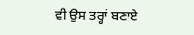ਵੀ ਉਸ ਤਰ੍ਹਾਂ ਬਣਾਏ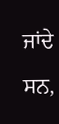ਜਾਂਦੇ ਸਨ,